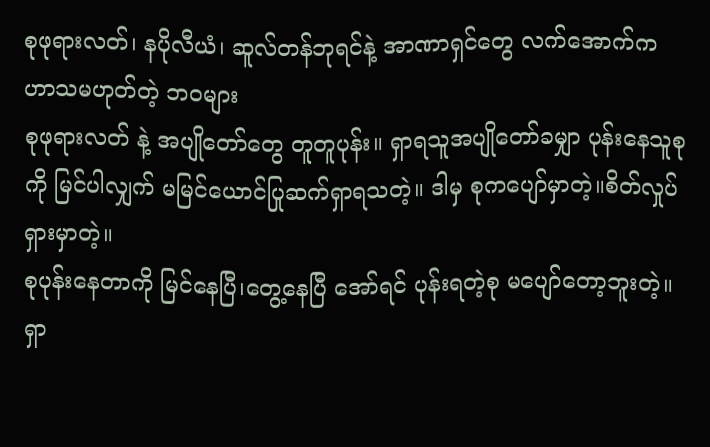စုဖုရားလတ်၊ နပိုလီယံ၊ ဆူလ်တန်ဘုရင်နဲ့ အာဏာရှင်တွေ လက်အောက်က ဟာသမဟုတ်တဲ့ ဘဝများ
စုဖုရားလတ် နဲ့ အပျိုတော်တွေ တူတူပုန်း။ ရှာရသူအပျိုတော်ခမျှာ ပုန်းနေသူစုကို မြင်ပါလျှက် မမြင်ယောင်ပြုဆက်ရှာရသတဲ့။ ဒါမှ စုကပျော်မှာတဲ့။စိတ်လှုပ်ရှားမှာတဲ့။
စုပုန်းနေတာကို မြင်နေပြီ၊တွေ့နေပြီ အော်ရင် ပုန်းရတဲ့စု မပျော်တော့ဘူးတဲ့။ ရှာ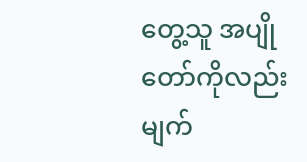တွေ့သူ အပျိုတော်ကိုလည်း မျက်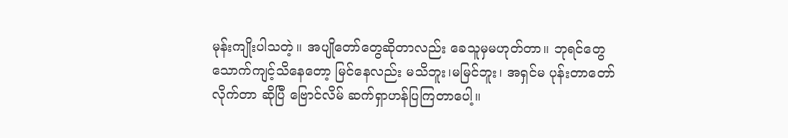မုန်းကျိုးပါသတဲ့။ အပျိုတော်တွေဆိုတာလည်း ခေသူမှမဟုတ်တာ။ ဘုရင်တွေ သောက်ကျင့်သိနေတော့ မြင်နေလည်း မသိဘူး၊မမြင်ဘူး၊ အရှင်မ ပုန်းတာတော်လိုက်တာ ဆိုပြီ ဗြောင်လိမ် ဆက်ရှာဟန်ပြကြတာပေါ့။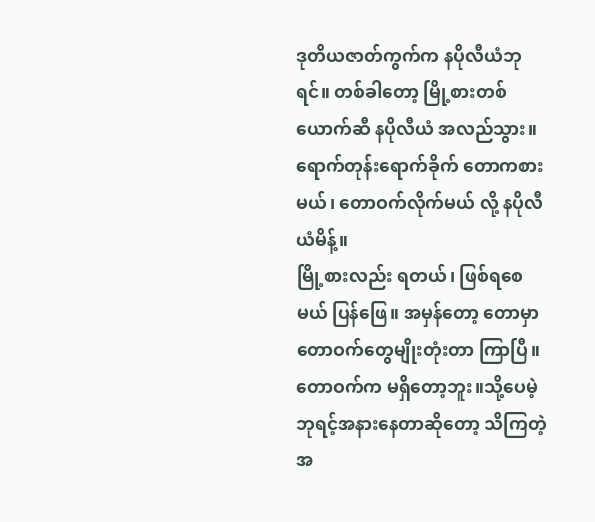ဒုတိယဇာတ်ကွက်က နပိုလီယံဘုရင်။ တစ်ခါတော့ မြို့စားတစ်ယောက်ဆီ နပိုလီယံ အလည်သွား။ ရောက်တုန်းရောက်ခိုက် တောကစားမယ်၊ တောဝက်လိုက်မယ် လို့ နပိုလီယံမိန့်။
မြို့စားလည်း ရတယ်၊ ဖြစ်ရစေမယ် ပြန်ဖြေ။ အမှန်တော့ တောမှာ တောဝက်တွေမျိုးတုံးတာ ကြာပြီ။တောဝက်က မရှိတော့ဘူး။သို့ပေမဲ့ ဘုရင့်အနားနေတာဆိုတော့ သိကြတဲ့အ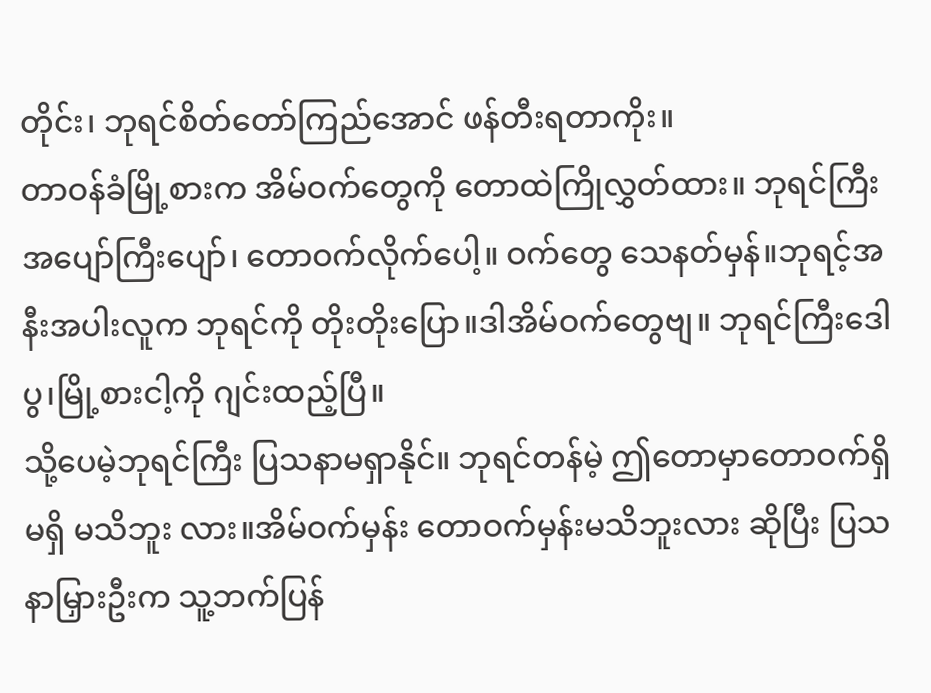တိုင်း၊ ဘုရင်စိတ်တော်ကြည်အောင် ဖန်တီးရတာကိုး။
တာဝန်ခံမြို့စားက အိမ်ဝက်တွေကို တောထဲကြိုလွှတ်ထား။ ဘုရင်ကြီးအပျော်ကြီးပျော်၊ တောဝက်လိုက်ပေါ့။ ဝက်တွေ သေနတ်မှန်။ဘုရင့်အနီးအပါးလူက ဘုရင်ကို တိုးတိုးပြော။ဒါအိမ်ဝက်တွေဗျ။ ဘုရင်ကြီးဒေါပွ၊မြို့စားငါ့ကို ဂျင်းထည့်ပြီ။
သို့ပေမဲ့ဘုရင်ကြီး ပြသနာမရှာနိုင်။ ဘုရင်တန်မဲ့ ဤတောမှာတောဝက်ရှိ မရှိ မသိဘူး လား။အိမ်ဝက်မှန်း တောဝက်မှန်းမသိဘူးလား ဆိုပြီး ပြသနာမြှားဦးက သူ့ဘက်ပြန်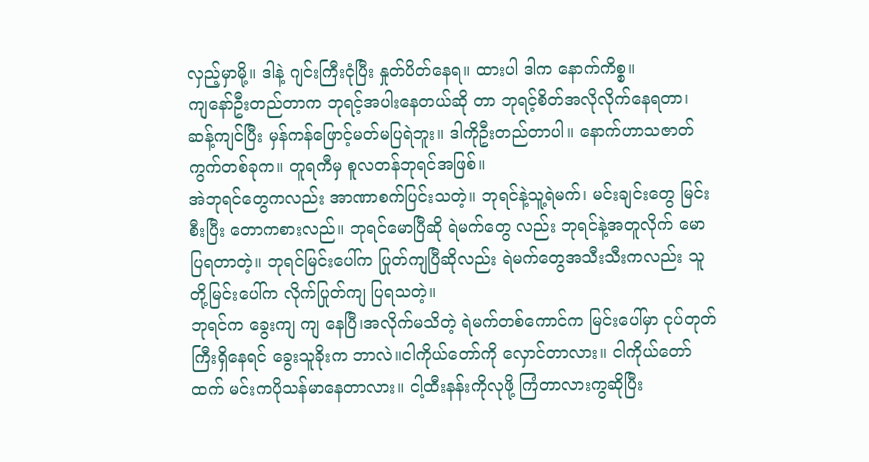လှည့်မှာမို့။ ဒါနဲ့ ဂျင်းကြီးငုံပြီး နှုတ်ပိတ်နေရ။ ထားပါ ဒါက နောက်ကိစ္စ။
ကျနော်ဦးတည်တာက ဘုရင့်အပါးနေတယ်ဆို တာ ဘုရင့်စိတ်အလိုလိုက်နေရတာ၊ ဆန့်ကျင်ပြီး မှန်ကန်ဖြောင့်မတ်မပြရဲဘူး။ ဒါကိုဦးတည်တာပါ။ နောက်ဟာသဇာတ်ကွက်တစ်ခုက။ တူရကီမှ စူလတန်ဘုရင်အဖြစ်။
အဲဘုရင်တွေကလည်း အာဏာစက်ပြင်းသတဲ့။ ဘုရင်နဲ့သူ့ရဲမက်၊ မင်းချင်းတွေ မြင်းစီးပြီး တောကစားလည်။ ဘုရင်မောပြီဆို ရဲမက်တွေ လည်း ဘုရင်နဲ့အတူလိုက် မောပြရတာတဲ့။ ဘုရင်မြင်းပေါ်က ပြုတ်ကျပြီဆိုလည်း ရဲမက်တွေအသီးသီးကလည်း သူတို့မြင်းပေါ်က လိုက်ပြုတ်ကျ ပြရသတဲ့။
ဘုရင်က ခွေးကျ ကျ နေပြီ၊အလိုက်မသိတဲ့ ရဲမက်တစ်ကောင်က မြင်းပေါ်မှာ ငုပ်တုတ်ကြီးရှိနေရင် ခွေးသူခိုးက ဘာလဲ။ငါကိုယ်တော်ကို လှောင်တာလား။ ငါကိုယ်တော်ထက် မင်းကပိုသန်မာနေတာလား။ ငါ့ထီးနန်းကိုလုဖို့ ကြံတာလားကွဆိုပြီး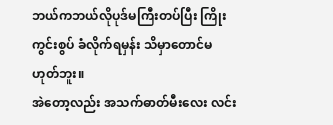ဘယ်ကဘယ်လိုပုဒ်မကြီးတပ်ပြီး ကြိုးကွင်းစွပ် ခံလိုက်ရမှန်း သိမှာတောင်မဟုတ်ဘူး။
အဲတော့လည်း အသက်ဓာတ်မီးလေး လင်း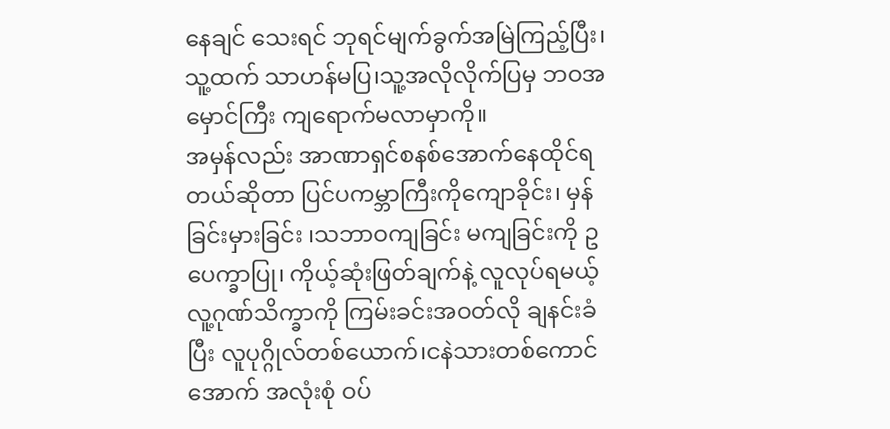နေချင် သေးရင် ဘုရင်မျက်ခွက်အမြဲကြည့်ပြီး၊ သူ့ထက် သာဟန်မပြ၊သူ့အလိုလိုက်ပြမှ ဘဝအမှောင်ကြီး ကျရောက်မလာမှာကို။
အမှန်လည်း အာဏာရှင်စနစ်အောက်နေထိုင်ရ တယ်ဆိုတာ ပြင်ပကမ္ဘာကြီးကိုကျောခိုင်း၊ မှန်ခြင်းမှားခြင်း ၊သဘာဝကျခြင်း မကျခြင်းကို ဥပေက္ခာပြု၊ ကိုယ့်ဆုံးဖြတ်ချက်နဲ့ လူလုပ်ရမယ့် လူ့ဂုဏ်သိက္ခာကို ကြမ်းခင်းအဝတ်လို ချနင်းခံပြီး လူပုဂ္ဂိုလ်တစ်ယောက်၊ငနဲသားတစ်ကောင် အောက် အလုံးစုံ ဝပ်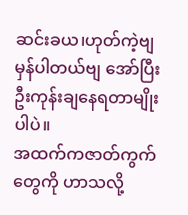ဆင်းခယ၊ဟုတ်ကဲ့ဗျ မှန်ပါတယ်ဗျ အော်ပြီး ဦးကုန်းချနေရတာမျိုးပါပဲ။
အထက်ကဇာတ်ကွက်တွေကို ဟာသလို့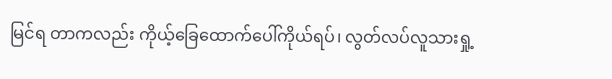မြင်ရ တာကလည်း ကိုယ့်ခြေထောက်ပေါ်ကိုယ်ရပ်၊ လွတ်လပ်လူသားရှု့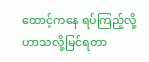ထောင့်ကနေ ရပ်ကြည့်လို့ ဟာသလို့မြင်ရတာ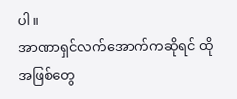ပါ။
အာဏာရှင်လက်အောက်ကဆိုရင် ထိုအဖြစ်တွေ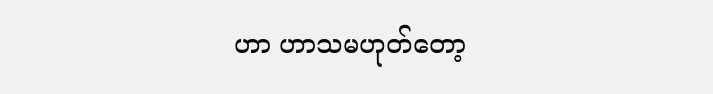ဟာ ဟာသမဟုတ်တော့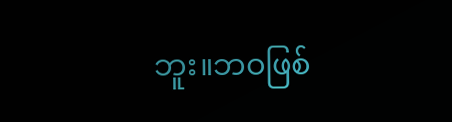ဘူး။ဘဝဖြစ်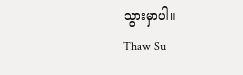သွားမှာပါ။
Thaw Su